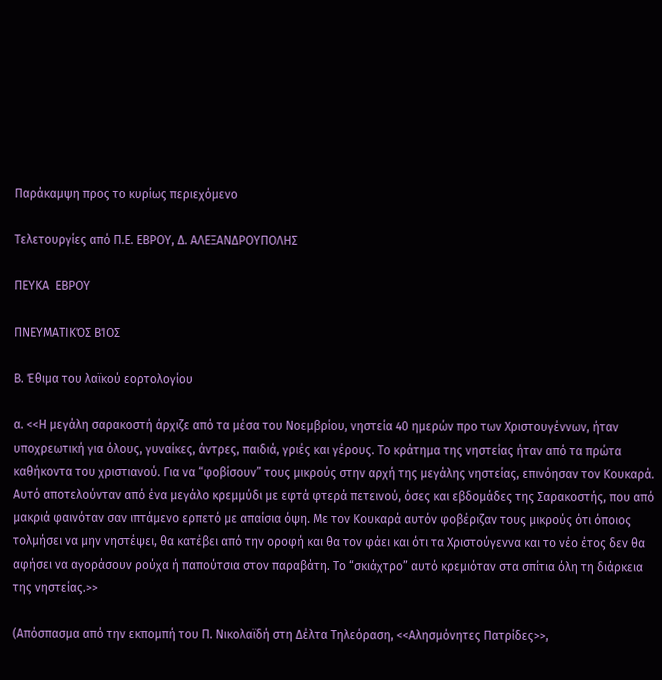Παράκαμψη προς το κυρίως περιεχόμενο

Τελετουργίες από Π.Ε. ΕΒΡΟΥ, Δ. ΑΛΕΞΑΝΔΡΟΥΠΟΛΗΣ

ΠΕΥΚΑ  ΕΒΡΟΥ

ΠΝΕΥΜΑΤΙΚΌΣ ΒΊΟΣ

Β. Έθιμα του λαϊκού εορτολογίου

α. <<Η μεγάλη σαρακοστή άρχιζε από τα μέσα του Νοεμβρίου, νηστεία 40 ημερών προ των Χριστουγέννων, ήταν υποχρεωτική για όλους, γυναίκες, άντρες, παιδιά, γριές και γέρους. Το κράτημα της νηστείας ήταν από τα πρώτα καθήκοντα του χριστιανού. Για να “φοβίσουν” τους μικρούς στην αρχή της μεγάλης νηστείας, επινόησαν τον Κουκαρά. Αυτό αποτελούνταν από ένα μεγάλο κρεμμύδι με εφτά φτερά πετεινού, όσες και εβδομάδες της Σαρακοστής, που από μακριά φαινόταν σαν ιπτάμενο ερπετό με απαίσια όψη. Με τον Κουκαρά αυτόν φοβέριζαν τους μικρούς ότι όποιος τολμήσει να μην νηστέψει, θα κατέβει από την οροφή και θα τον φάει και ότι τα Χριστούγεννα και το νέο έτος δεν θα αφήσει να αγοράσουν ρούχα ή παπούτσια στον παραβάτη. Το “σκιάχτρο” αυτό κρεμιόταν στα σπίτια όλη τη διάρκεια της νηστείας.>>

(Απόσπασμα από την εκπομπή του Π. Νικολαϊδή στη Δέλτα Τηλεόραση, <<Αλησμόνητες Πατρίδες>>,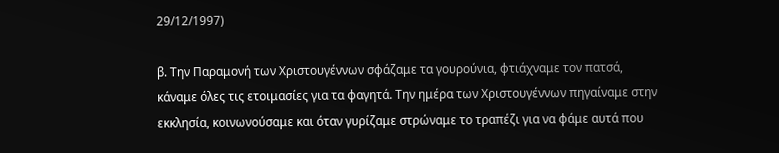29/12/1997)

β. Την Παραμονή των Χριστουγέννων σφάζαμε τα γουρούνια, φτιάχναμε τον πατσά, κάναμε όλες τις ετοιμασίες για τα φαγητά. Την ημέρα των Χριστουγέννων πηγαίναμε στην εκκλησία, κοινωνούσαμε και όταν γυρίζαμε στρώναμε το τραπέζι για να φάμε αυτά που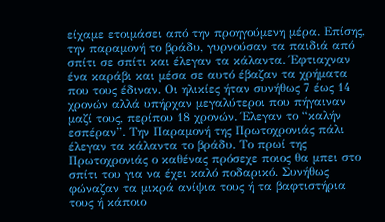είχαμε ετοιμάσει από την προηγούμενη μέρα. Επίσης, την παραμονή το βράδυ, γυρνούσαν τα παιδιά από σπίτι σε σπίτι και έλεγαν τα κάλαντα. Έφτιαχναν ένα καράβι και μέσα σε αυτό έβαζαν τα χρήματα που τους έδιναν. Οι ηλικίες ήταν συνήθως 7 έως 14 χρονών αλλά υπήρχαν μεγαλύτεροι που πήγαιναν μαζί τους, περίπου 18 χρονών. Έλεγαν το “καλήν εσπέραν”. Την Παραμονή της Πρωτοχρονιάς πάλι έλεγαν τα κάλαντα το βράδυ. Το πρωί της Πρωτοχρονιάς ο καθένας πρόσεχε ποιος θα μπει στο σπίτι του για να έχει καλό ποδαρικό. Συνήθως φώναζαν τα μικρά ανίψια τους ή τα βαφτιστήρια τους ή κάποιο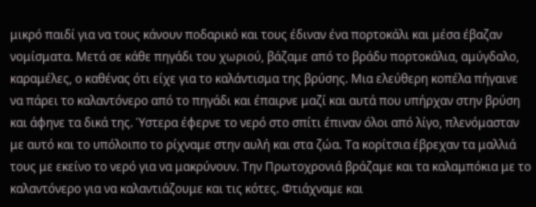μικρό παιδί για να τους κάνουν ποδαρικό και τους έδιναν ένα πορτοκάλι και μέσα έβαζαν νομίσματα. Μετά σε κάθε πηγάδι του χωριού, βάζαμε από το βράδυ πορτοκάλια, αμύγδαλο, καραμέλες, ο καθένας ότι είχε για το καλάντισμα της βρύσης. Μια ελεύθερη κοπέλα πήγαινε να πάρει το καλαντόνερο από το πηγάδι και έπαιρνε μαζί και αυτά που υπήρχαν στην βρύση και άφηνε τα δικά της. Ύστερα έφερνε το νερό στο σπίτι έπιναν όλοι από λίγο, πλενόμασταν με αυτό και το υπόλοιπο το ρίχναμε στην αυλή και στα ζώα. Τα κορίτσια έβρεχαν τα μαλλιά τους με εκείνο το νερό για να μακρύνουν. Την Πρωτοχρονιά βράζαμε και τα καλαμπόκια με το καλαντόνερο για να καλαντιάζουμε και τις κότες. Φτιάχναμε και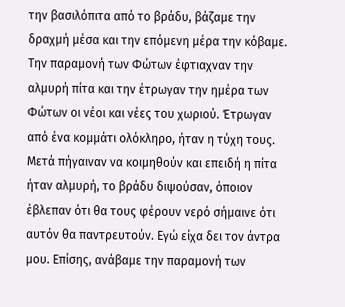την βασιλόπιτα από το βράδυ, βάζαμε την δραχμή μέσα και την επόμενη μέρα την κόβαμε. Την παραμονή των Φώτων έφτιαχναν την αλμυρή πίτα και την έτρωγαν την ημέρα των Φώτων οι νέοι και νέες του χωριού. Έτρωγαν από ένα κομμάτι ολόκληρο, ήταν η τύχη τους. Μετά πήγαιναν να κοιμηθούν και επειδή η πίτα ήταν αλμυρή, το βράδυ διψούσαν, όποιον έβλεπαν ότι θα τους φέρουν νερό σήμαινε ότι αυτόν θα παντρευτούν. Εγώ είχα δει τον άντρα μου. Επίσης, ανάβαμε την παραμονή των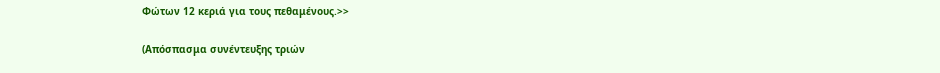Φώτων 12 κεριά για τους πεθαμένους.>>

(Απόσπασμα συνέντευξης τριών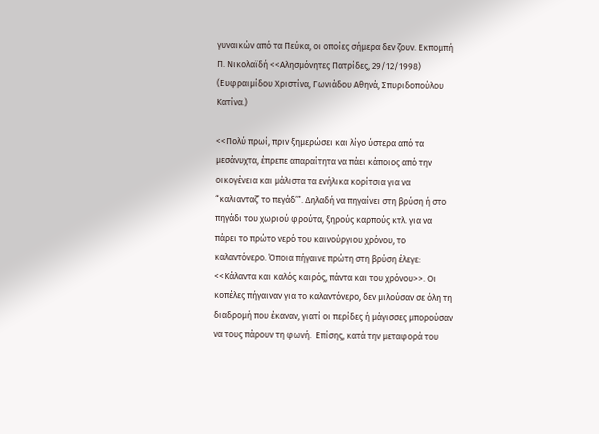γυναικών από τα Πεύκα, οι οποίες σήμερα δεν ζουν. Εκπομπή Π. Νικολαϊδή <<Αλησμόνητες Πατρίδες, 29/12/1998) (Ευφραιμίδου Χριστίνα, Γωνιάδου Αθηνά, Σπυριδοπούλου Κατίνα.)

<<Πολύ πρωί, πριν ξημερώσει και λίγο ύστερα από τα μεσάνυχτα, έπρεπε απαραίτητα να πάει κάποιος από την οικογένεια και μάλιστα τα ενήλικα κορίτσια για να “καλιανταζ’ το πεγάδ’”. Δηλαδή να πηγαίνει στη βρύση ή στο πηγάδι του χωριού φρούτα, ξηρούς καρπούς κτλ. για να πάρει το πρώτο νερό του καινούργιου χρόνου, το καλαντόνερο. Όποια πήγαινε πρώτη στη βρύση έλεγε: <<Κάλαντα και καλός καιρός, πάντα και του χρόνου>>. Οι κοπέλες πήγαιναν για το καλαντόνερο, δεν μιλούσαν σε όλη τη διαδρομή που έκαναν, γιατί οι περίδες ή μάγισσες μπορούσαν να τους πάρουν τη φωνή.  Επίσης, κατά την μεταφορά του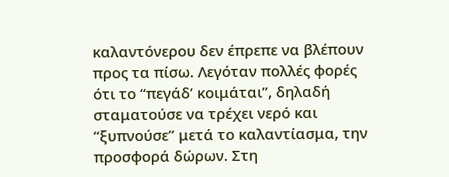καλαντόνερου δεν έπρεπε να βλέπουν προς τα πίσω. Λεγόταν πολλές φορές ότι το “πεγάδ’ κοιμάται”, δηλαδή σταματούσε να τρέχει νερό και “ξυπνούσε” μετά το καλαντίασμα, την προσφορά δώρων. Στη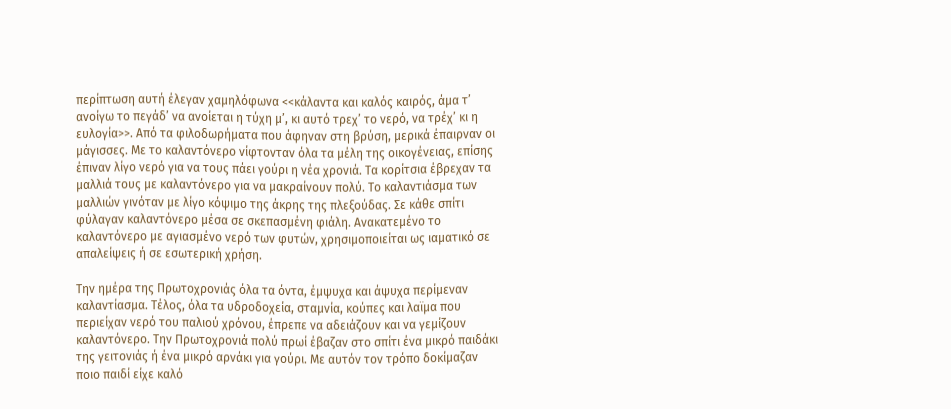περίπτωση αυτή έλεγαν χαμηλόφωνα <<κάλαντα και καλός καιρός, άμα τ’ ανοίγω το πεγάδ’ να ανοίεται η τύχη μ’, κι αυτό τρεχ’ το νερό, να τρέχ’ κι η ευλογία>>. Από τα φιλοδωρήματα που άφηναν στη βρύση, μερικά έπαιρναν οι μάγισσες. Με το καλαντόνερο νίφτονταν όλα τα μέλη της οικογένειας, επίσης έπιναν λίγο νερό για να τους πάει γούρι η νέα χρονιά. Τα κορίτσια έβρεχαν τα μαλλιά τους με καλαντόνερο για να μακραίνουν πολύ. Το καλαντιάσμα των μαλλιών γινόταν με λίγο κόψιμο της άκρης της πλεξούδας. Σε κάθε σπίτι φύλαγαν καλαντόνερο μέσα σε σκεπασμένη φιάλη. Ανακατεμένο το καλαντόνερο με αγιασμένο νερό των φυτών, χρησιμοποιείται ως ιαματικό σε απαλείψεις ή σε εσωτερική χρήση.

Την ημέρα της Πρωτοχρονιάς όλα τα όντα, έμψυχα και άψυχα περίμεναν καλαντίασμα. Τέλος, όλα τα υδροδοχεία, σταμνία, κούπες και λαϊμα που περιείχαν νερό του παλιού χρόνου, έπρεπε να αδειάζουν και να γεμίζουν καλαντόνερο. Την Πρωτοχρονιά πολύ πρωί έβαζαν στο σπίτι ένα μικρό παιδάκι της γειτονιάς ή ένα μικρό αρνάκι για γούρι. Με αυτόν τον τρόπο δοκίμαζαν ποιο παιδί είχε καλό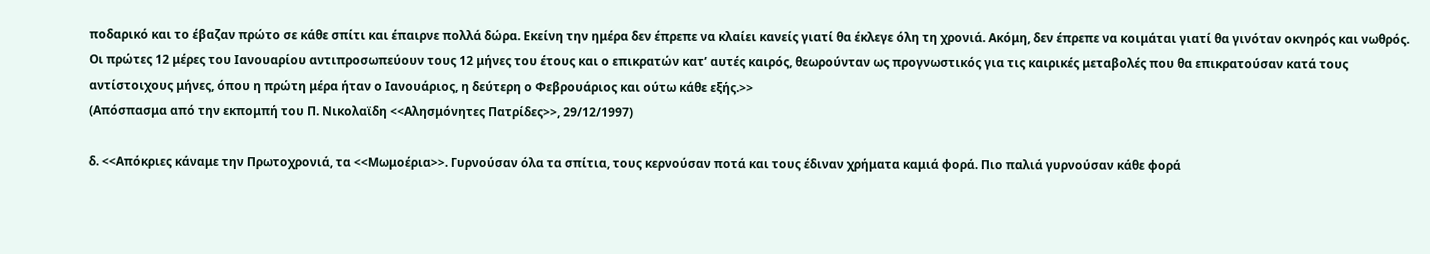ποδαρικό και το έβαζαν πρώτο σε κάθε σπίτι και έπαιρνε πολλά δώρα. Εκείνη την ημέρα δεν έπρεπε να κλαίει κανείς γιατί θα έκλεγε όλη τη χρονιά. Ακόμη, δεν έπρεπε να κοιμάται γιατί θα γινόταν οκνηρός και νωθρός. Οι πρώτες 12 μέρες του Ιανουαρίου αντιπροσωπεύουν τους 12 μήνες του έτους και ο επικρατών κατ’ αυτές καιρός, θεωρούνταν ως προγνωστικός για τις καιρικές μεταβολές που θα επικρατούσαν κατά τους αντίστοιχους μήνες, όπου η πρώτη μέρα ήταν ο Ιανουάριος, η δεύτερη ο Φεβρουάριος και ούτω κάθε εξής.>>
(Απόσπασμα από την εκπομπή του Π. Νικολαϊδη <<Αλησμόνητες Πατρίδες>>, 29/12/1997)

δ. <<Απόκριες κάναμε την Πρωτοχρονιά, τα <<Μωμοέρια>>. Γυρνούσαν όλα τα σπίτια, τους κερνούσαν ποτά και τους έδιναν χρήματα καμιά φορά. Πιο παλιά γυρνούσαν κάθε φορά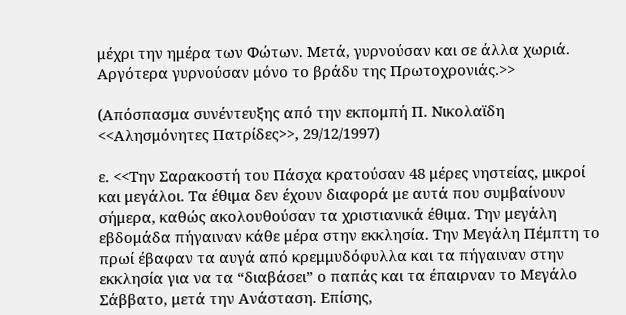μέχρι την ημέρα των Φώτων. Μετά, γυρνούσαν και σε άλλα χωριά. Αργότερα γυρνούσαν μόνο το βράδυ της Πρωτοχρονιάς.>>

(Απόσπασμα συνέντευξης από την εκπομπή Π. Νικολαϊδη <<Αλησμόνητες Πατρίδες>>, 29/12/1997)

ε. <<Την Σαρακοστή του Πάσχα κρατούσαν 48 μέρες νηστείας, μικροί και μεγάλοι. Τα έθιμα δεν έχουν διαφορά με αυτά που συμβαίνουν σήμερα, καθώς ακολουθούσαν τα χριστιανικά έθιμα. Την μεγάλη εβδομάδα πήγαιναν κάθε μέρα στην εκκλησία. Την Μεγάλη Πέμπτη το πρωί έβαφαν τα αυγά από κρεμμυδόφυλλα και τα πήγαιναν στην εκκλησία για να τα “διαβάσει” ο παπάς και τα έπαιρναν το Μεγάλο Σάββατο, μετά την Ανάσταση. Επίσης,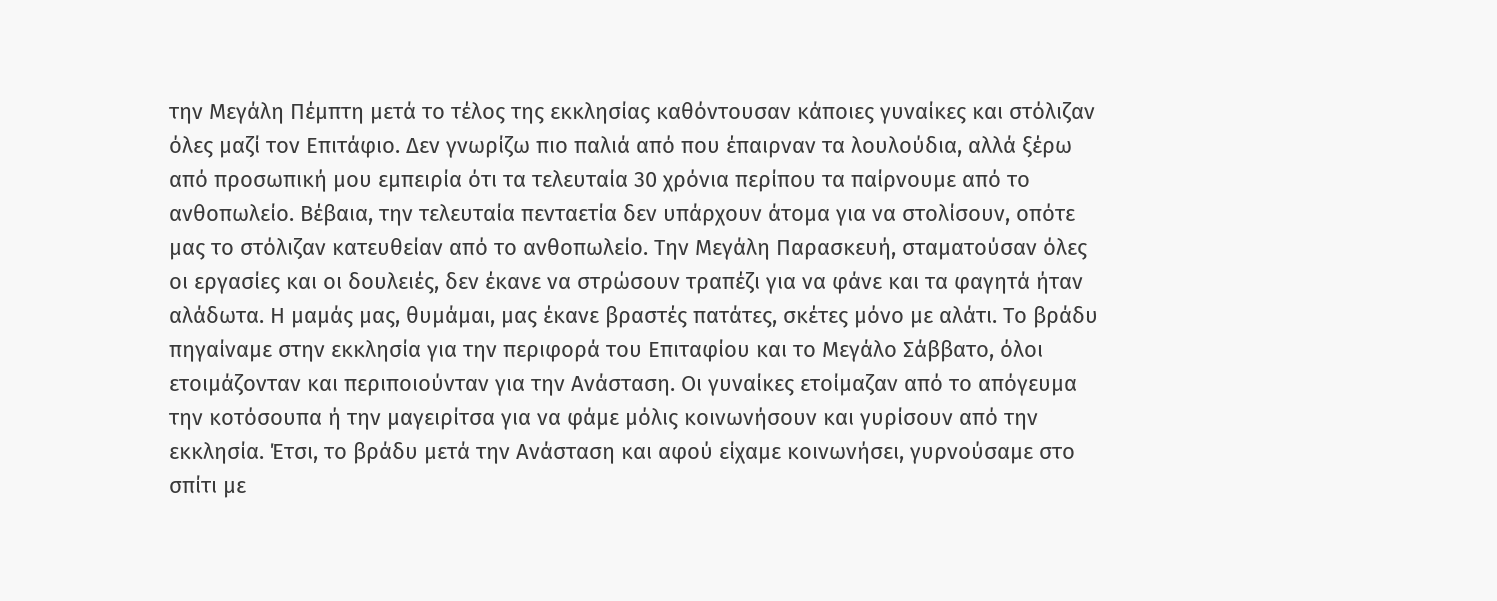την Μεγάλη Πέμπτη μετά το τέλος της εκκλησίας καθόντουσαν κάποιες γυναίκες και στόλιζαν όλες μαζί τον Επιτάφιο. Δεν γνωρίζω πιο παλιά από που έπαιρναν τα λουλούδια, αλλά ξέρω από προσωπική μου εμπειρία ότι τα τελευταία 30 χρόνια περίπου τα παίρνουμε από το ανθοπωλείο. Βέβαια, την τελευταία πενταετία δεν υπάρχουν άτομα για να στολίσουν, οπότε μας το στόλιζαν κατευθείαν από το ανθοπωλείο. Την Μεγάλη Παρασκευή, σταματούσαν όλες οι εργασίες και οι δουλειές, δεν έκανε να στρώσουν τραπέζι για να φάνε και τα φαγητά ήταν αλάδωτα. Η μαμάς μας, θυμάμαι, μας έκανε βραστές πατάτες, σκέτες μόνο με αλάτι. Το βράδυ πηγαίναμε στην εκκλησία για την περιφορά του Επιταφίου και το Μεγάλο Σάββατο, όλοι ετοιμάζονταν και περιποιούνταν για την Ανάσταση. Οι γυναίκες ετοίμαζαν από το απόγευμα την κοτόσουπα ή την μαγειρίτσα για να φάμε μόλις κοινωνήσουν και γυρίσουν από την εκκλησία. Έτσι, το βράδυ μετά την Ανάσταση και αφού είχαμε κοινωνήσει, γυρνούσαμε στο σπίτι με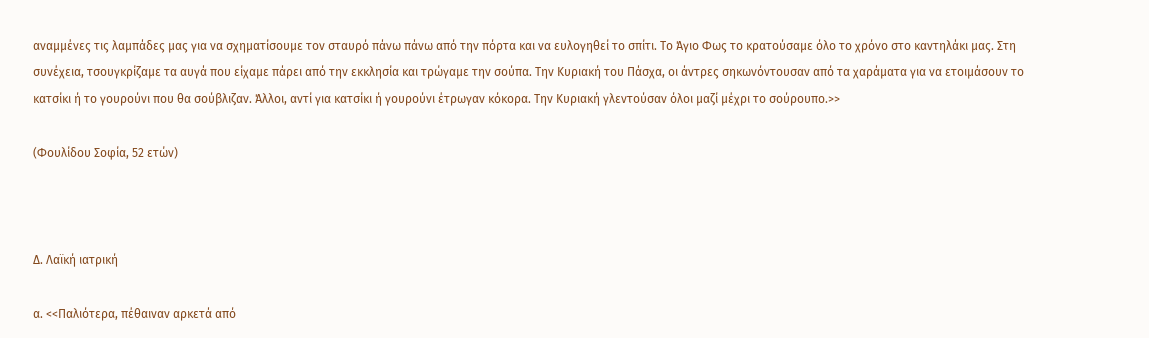αναμμένες τις λαμπάδες μας για να σχηματίσουμε τον σταυρό πάνω πάνω από την πόρτα και να ευλογηθεί το σπίτι. Το Άγιο Φως το κρατούσαμε όλο το χρόνο στο καντηλάκι μας. Στη συνέχεια, τσουγκρίζαμε τα αυγά που είχαμε πάρει από την εκκλησία και τρώγαμε την σούπα. Την Κυριακή του Πάσχα, οι άντρες σηκωνόντουσαν από τα χαράματα για να ετοιμάσουν το κατσίκι ή το γουρούνι που θα σούβλιζαν. Άλλοι, αντί για κατσίκι ή γουρούνι έτρωγαν κόκορα. Την Κυριακή γλεντούσαν όλοι μαζί μέχρι το σούρουπο.>>

(Φουλίδου Σοφία, 52 ετών)



Δ. Λαϊκή ιατρική

α. <<Παλιότερα, πέθαιναν αρκετά από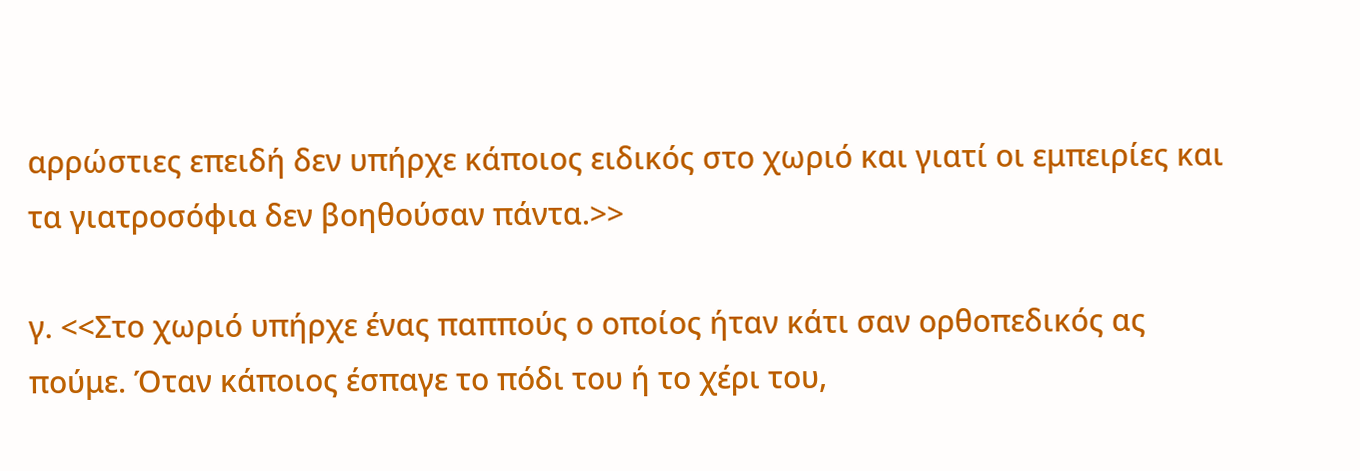αρρώστιες επειδή δεν υπήρχε κάποιος ειδικός στο χωριό και γιατί οι εμπειρίες και τα γιατροσόφια δεν βοηθούσαν πάντα.>>

γ. <<Στο χωριό υπήρχε ένας παππούς ο οποίος ήταν κάτι σαν ορθοπεδικός ας πούμε. Όταν κάποιος έσπαγε το πόδι του ή το χέρι του,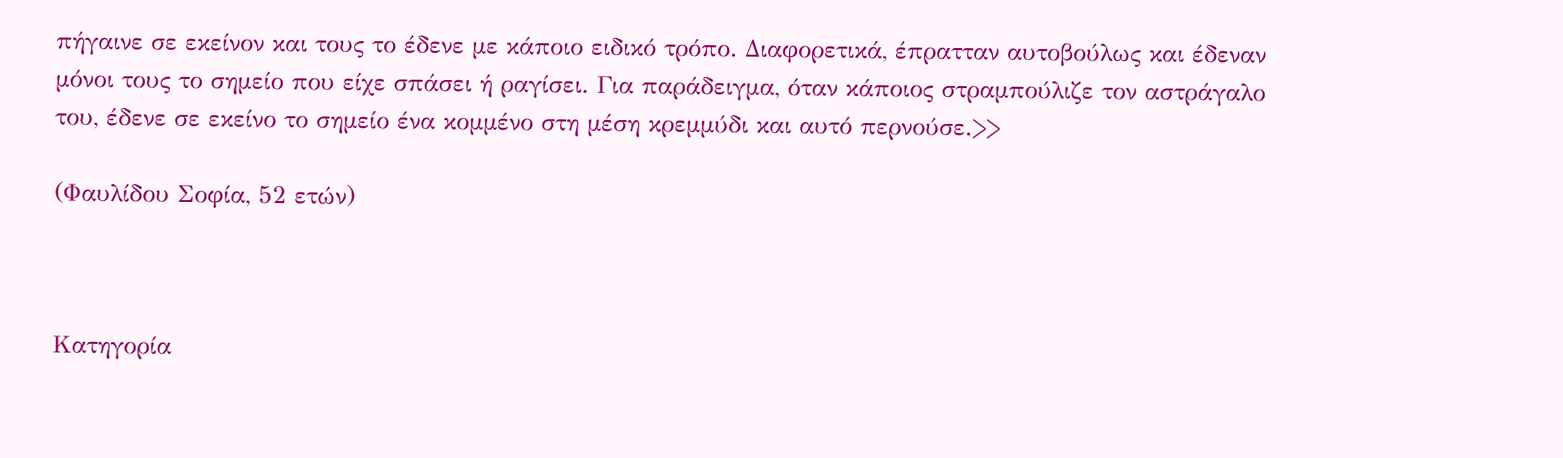πήγαινε σε εκείνον και τους το έδενε με κάποιο ειδικό τρόπο. Διαφορετικά, έπρατταν αυτοβούλως και έδεναν μόνοι τους το σημείο που είχε σπάσει ή ραγίσει. Για παράδειγμα, όταν κάποιος στραμπούλιζε τον αστράγαλο του, έδενε σε εκείνο το σημείο ένα κομμένο στη μέση κρεμμύδι και αυτό περνούσε.>>

(Φαυλίδου Σοφία, 52 ετών)



Κατηγορία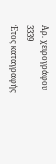Αρ. χειρογράφου
3339
Έτος καταγραφής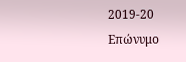2019-20
Επώνυμο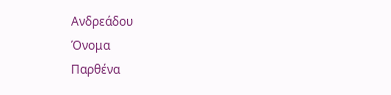Ανδρεάδου
Όνομα
Παρθένα